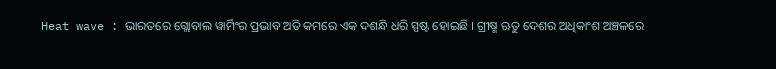Heat wave : ଭାରତରେ ଗ୍ଲୋବାଲ ୱାର୍ମିଂର ପ୍ରଭାବ ଅତି କମରେ ଏକ ଦଶନ୍ଧି ଧରି ସ୍ପଷ୍ଟ ହୋଇଛି । ଗ୍ରୀଷ୍ମ ଋତୁ ଦେଶର ଅଧିକାଂଶ ଅଞ୍ଚଳରେ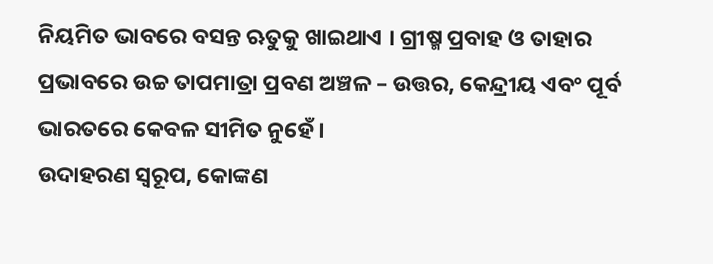ନିୟମିତ ଭାବରେ ବସନ୍ତ ଋତୁକୁ ଖାଇଥାଏ । ଗ୍ରୀଷ୍ମ ପ୍ରବାହ ଓ ତାହାର ପ୍ରଭାବରେ ଉଚ୍ଚ ତାପମାତ୍ରା ପ୍ରବଣ ଅଞ୍ଚଳ – ଉତ୍ତର, କେନ୍ଦ୍ରୀୟ ଏବଂ ପୂର୍ବ ଭାରତରେ କେବଳ ସୀମିତ ନୁହେଁ ।
ଉଦାହରଣ ସ୍ୱରୂପ, କୋଙ୍କଣ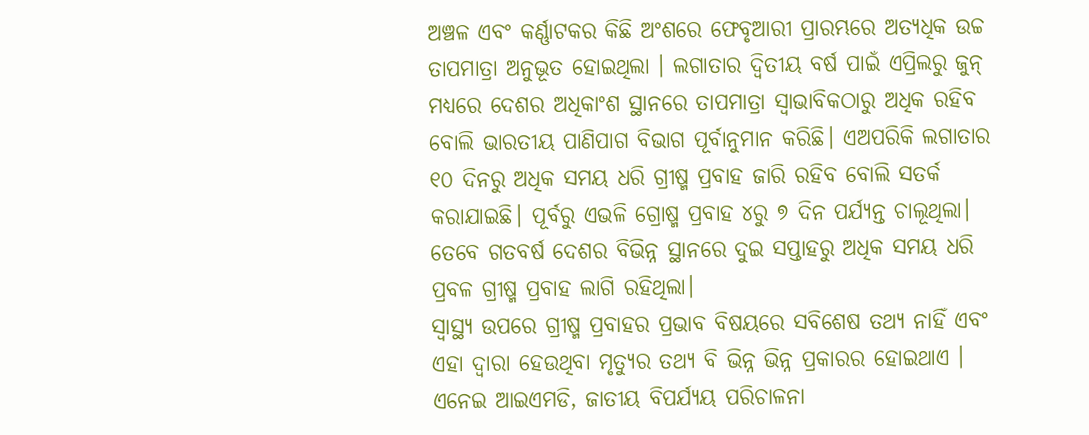ଅଞ୍ଚଳ ଏବଂ କର୍ଣ୍ଣାଟକର କିଛି ଅଂଶରେ ଫେବୃଆରୀ ପ୍ରାରମ୍ଭରେ ଅତ୍ୟଧିକ ଉଚ୍ଚ ତାପମାତ୍ରା ଅନୁଭୂତ ହୋଇଥିଲା । ଲଗାତାର ଦ୍ବିତୀୟ ବର୍ଷ ପାଇଁ ଏପ୍ରିଲରୁ ଜୁନ୍ ମଧ୍ୟରେ ଦେଶର ଅଧିକାଂଶ ସ୍ଥାନରେ ତାପମାତ୍ରା ସ୍ୱାଭାବିକଠାରୁ ଅଧିକ ରହିବ ବୋଲି ଭାରତୀୟ ପାଣିପାଗ ବିଭାଗ ପୂର୍ବାନୁମାନ କରିଛି। ଏଅପରିକି ଲଗାତାର ୧୦ ଦିନରୁ ଅଧିକ ସମୟ ଧରି ଗ୍ରୀଷ୍ମ ପ୍ରବାହ ଜାରି ରହିବ ବୋଲି ସତର୍କ କରାଯାଇଛି। ପୂର୍ବରୁ ଏଭଳି ଗ୍ରୋଷ୍ମ ପ୍ରବାହ ୪ରୁ ୭ ଦିନ ପର୍ଯ୍ୟନ୍ତ ଚାଲୂଥିଲା। ତେବେ ଗତବର୍ଷ ଦେଶର ବିଭିନ୍ନ ସ୍ଥାନରେ ଦୁଇ ସପ୍ତାହରୁ ଅଧିକ ସମୟ ଧରି ପ୍ରବଳ ଗ୍ରୀଷ୍ମ ପ୍ରବାହ ଲାଗି ରହିଥିଲା।
ସ୍ୱାସ୍ଥ୍ୟ ଉପରେ ଗ୍ରୀଷ୍ମ ପ୍ରବାହର ପ୍ରଭାବ ବିଷୟରେ ସବିଶେଷ ତଥ୍ୟ ନାହିଁ ଏବଂ ଏହା ଦ୍ୱାରା ହେଉଥିବା ମୃତ୍ୟୁର ତଥ୍ୟ ବି ଭିନ୍ନ ଭିନ୍ନ ପ୍ରକାରର ହୋଇଥାଏ । ଏନେଇ ଆଇଏମଡି, ଜାତୀୟ ବିପର୍ଯ୍ୟୟ ପରିଚାଳନା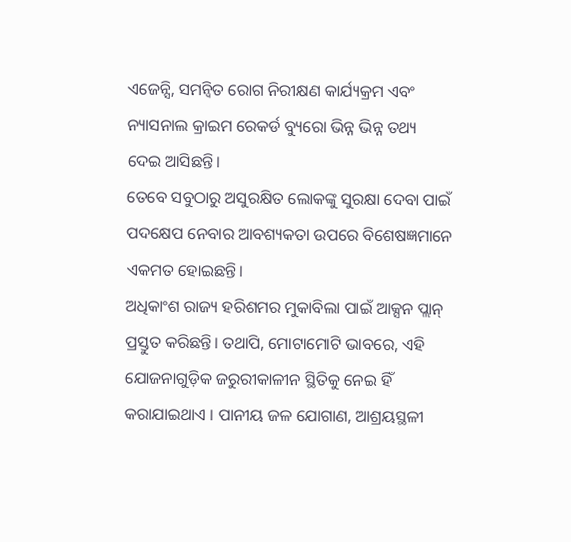ଏଜେନ୍ସି, ସମନ୍ୱିତ ରୋଗ ନିରୀକ୍ଷଣ କାର୍ଯ୍ୟକ୍ରମ ଏବଂ ନ୍ୟାସନାଲ କ୍ରାଇମ ରେକର୍ଡ ବ୍ୟୁରୋ ଭିନ୍ନ ଭିନ୍ନ ତଥ୍ୟ ଦେଇ ଆସିଛନ୍ତି।
ତେବେ ସବୁଠାରୁ ଅସୁରକ୍ଷିତ ଲୋକଙ୍କୁ ସୁରକ୍ଷା ଦେବା ପାଇଁ ପଦକ୍ଷେପ ନେବାର ଆବଶ୍ୟକତା ଉପରେ ବିଶେଷଜ୍ଞମାନେ ଏକମତ ହୋଇଛନ୍ତି।
ଅଧିକାଂଶ ରାଜ୍ୟ ହରିଶମର ମୁକାବିଲା ପାଇଁ ଆକ୍ସନ ପ୍ଲାନ୍ ପ୍ରସ୍ତୁତ କରିଛନ୍ତି। ତଥାପି, ମୋଟାମୋଟି ଭାବରେ, ଏହି ଯୋଜନାଗୁଡ଼ିକ ଜରୁରୀକାଳୀନ ସ୍ଥିତିକୁ ନେଇ ହିଁ କରାଯାଇଥାଏ । ପାନୀୟ ଜଳ ଯୋଗାଣ, ଆଶ୍ରୟସ୍ଥଳୀ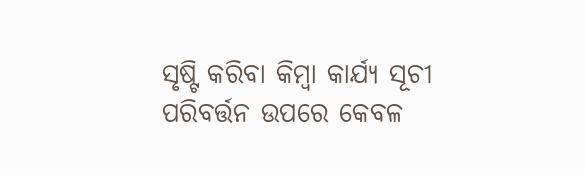ସୃଷ୍ଟି କରିବା କିମ୍ବା କାର୍ଯ୍ୟ ସୂଚୀ ପରିବର୍ତ୍ତନ ଉପରେ କେବଳ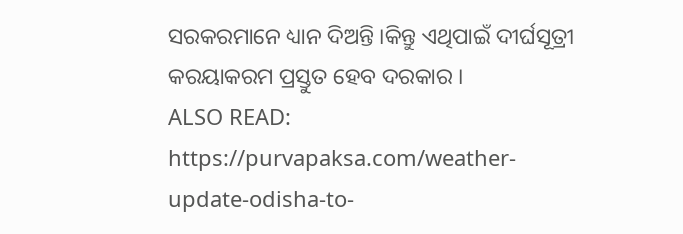ସରକରମାନେ ଧ୍ୟାନ ଦିଅନ୍ତି ।କିନ୍ତୁ ଏଥିପାଇଁ ଦୀର୍ଘସୂତ୍ରୀ କରୟାକରମ ପ୍ରସ୍ତୁତ ହେବ ଦରକାର ।
ALSO READ: https://purvapaksa.com/weather-update-odisha-to-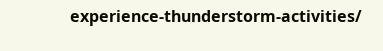experience-thunderstorm-activities/